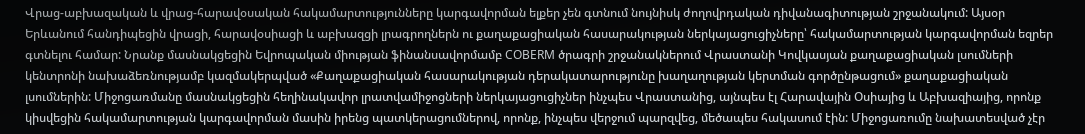Վրաց-աբխազական և վրաց-հարավօսական հակամարտությունները կարգավորման ելքեր չեն գտնում նույնիսկ ժողովրդական դիվանագիտության շրջանակում: Այսօր Երևանում հանդիպեցին վրացի, հարավօսիացի և աբխազցի լրագրողներն ու քաղաքացիական հասարակության ներկայացուցիչները՝ հակամարտության կարգավորման եզրեր գտնելու համար: Նրանք մասնակցեցին Եվրոպական միության ֆինանսավորմամբ COBERM ծրագրի շրջանակներում Վրաստանի Կովկասյան քաղաքացիական լսումների կենտրոնի նախաձեռնությամբ կազմակերպված «Քաղաքացիական հասարակության դերակատարությունը խաղաղության կերտման գործընթացում» քաղաքացիական լսումներին: Միջոցառմանը մասնակցեցին հեղինակավոր լրատվամիջոցների ներկայացուցիչներ ինչպես Վրաստանից, այնպես էլ Հարավային Օսիայից և Աբխազիայից, որոնք կիսվեցին հակամարտության կարգավորման մասին իրենց պատկերացումներով, որոնք, ինչպես վերջում պարզվեց, մեծապես հակասում էին: Միջոցառումը նախատեսված չէր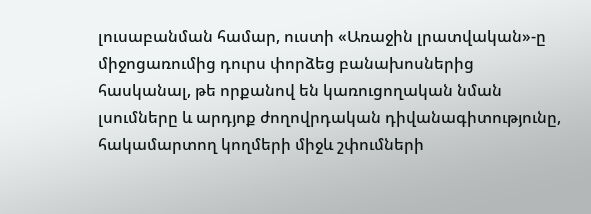լուսաբանման համար, ուստի «Առաջին լրատվական»-ը միջոցառումից դուրս փորձեց բանախոսներից հասկանալ, թե որքանով են կառուցողական նման լսումները և արդյոք ժողովրդական դիվանագիտությունը, հակամարտող կողմերի միջև շփումների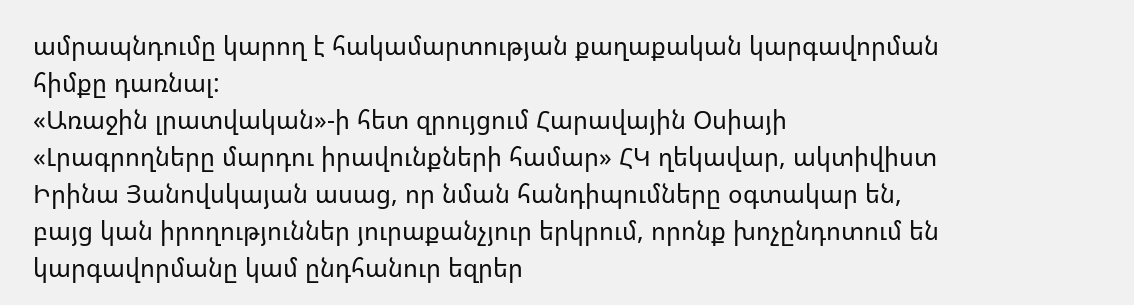ամրապնդումը կարող է հակամարտության քաղաքական կարգավորման հիմքը դառնալ:
«Առաջին լրատվական»-ի հետ զրույցում Հարավային Օսիայի «Լրագրողները մարդու իրավունքների համար» ՀԿ ղեկավար, ակտիվիստ Իրինա Յանովսկայան ասաց, որ նման հանդիպումները օգտակար են, բայց կան իրողություններ յուրաքանչյուր երկրում, որոնք խոչընդոտում են կարգավորմանը կամ ընդհանուր եզրեր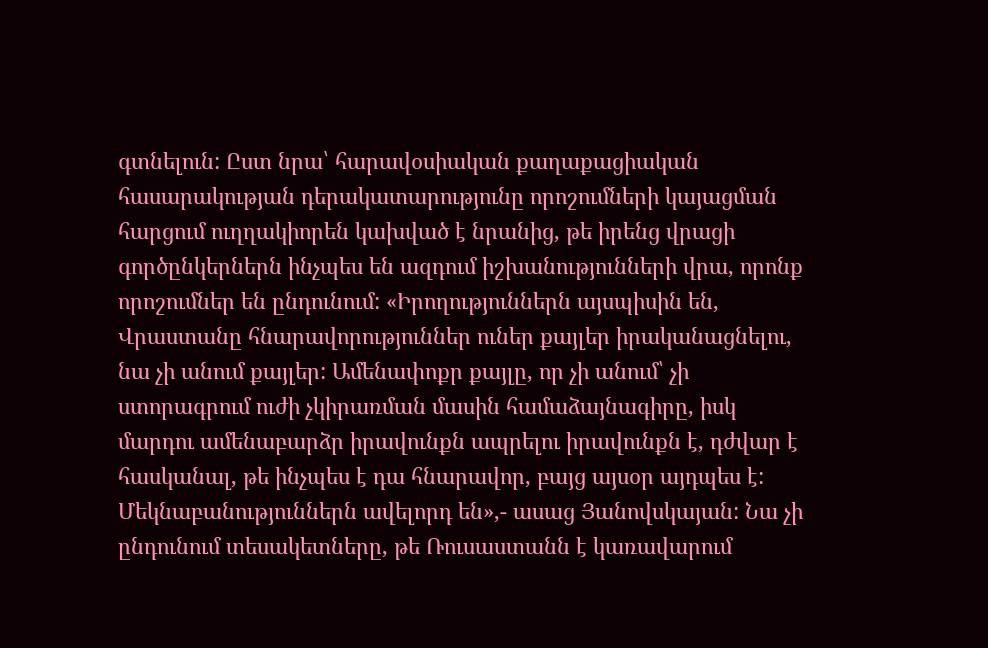գտնելուն: Ըստ նրա՝ հարավօսիական քաղաքացիական հասարակության դերակատարությունը որոշումների կայացման հարցում ուղղակիորեն կախված է նրանից, թե իրենց վրացի գործընկերներն ինչպես են ազդում իշխանությունների վրա, որոնք որոշումներ են ընդունում: «Իրողություններն այսպիսին են, Վրաստանը հնարավորություններ ուներ քայլեր իրականացնելու, նա չի անում քայլեր: Ամենափոքր քայլը, որ չի անում՝ չի ստորագրում ուժի չկիրառման մասին համաձայնագիրը, իսկ մարդու ամենաբարձր իրավունքն ապրելու իրավունքն է, դժվար է հասկանալ, թե ինչպես է դա հնարավոր, բայց այսօր այդպես է: Մեկնաբանություններն ավելորդ են»,- ասաց Յանովսկայան: Նա չի ընդունում տեսակետները, թե Ռուսաստանն է կառավարում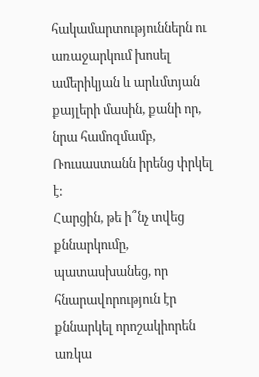հակամարտություններն ու առաջարկում խոսել ամերիկյան և արևմտյան քայլերի մասին, քանի որ, նրա համոզմամբ, Ռուսաստանն իրենց փրկել է:
Հարցին, թե ի՞նչ տվեց քննարկումը, պատասխանեց, որ հնարավորություն էր քննարկել որոշակիորեն առկա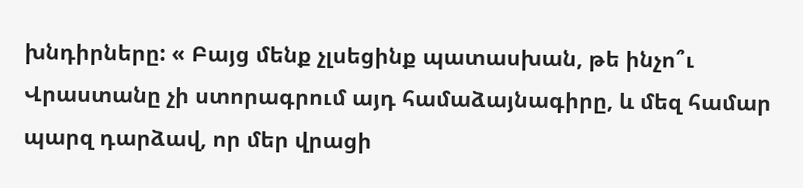խնդիրները: « Բայց մենք չլսեցինք պատասխան, թե ինչո՞ւ Վրաստանը չի ստորագրում այդ համաձայնագիրը, և մեզ համար պարզ դարձավ, որ մեր վրացի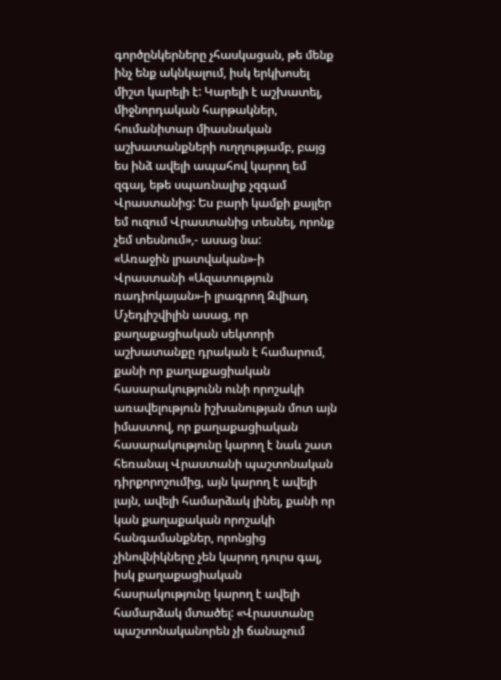գործընկերները չհասկացան, թե մենք ինչ ենք ակնկալում, իսկ երկխոսել միշտ կարելի է: Կարելի է աշխատել, միջնորդական հարթակներ, հումանիտար միասնական աշխատանքների ուղղությամբ, բայց ես ինձ ավելի ապահով կարող եմ զգալ, եթե սպառնալիք չզգամ Վրաստանից: Ես բարի կամքի քայլեր եմ ուզում Վրաստանից տեսնել, որոնք չեմ տեսնում»,- ասաց նա:
«Առաջին լրատվական»-ի Վրաստանի «Ազատություն ռադիոկայան»-ի լրագրող Զվիադ Մչեդլիշվիլին ասաց, որ քաղաքացիական սեկտորի աշխատանքը դրական է համարում, քանի որ քաղաքացիական հասարակությունն ունի որոշակի առավելություն իշխանության մոտ այն իմաստով, որ քաղաքացիական հասարակությունը կարող է նաև շատ հեռանալ Վրաստանի պաշտոնական դիրքորոշումից, այն կարող է ավելի լայն, ավելի համարձակ լինել, քանի որ կան քաղաքական որոշակի հանգամանքներ, որոնցից չինովնիկները չեն կարող դուրս գալ, իսկ քաղաքացիական հասրակությունը կարող է ավելի համարձակ մտածել: «Վրաստանը պաշտոնականորեն չի ճանաչում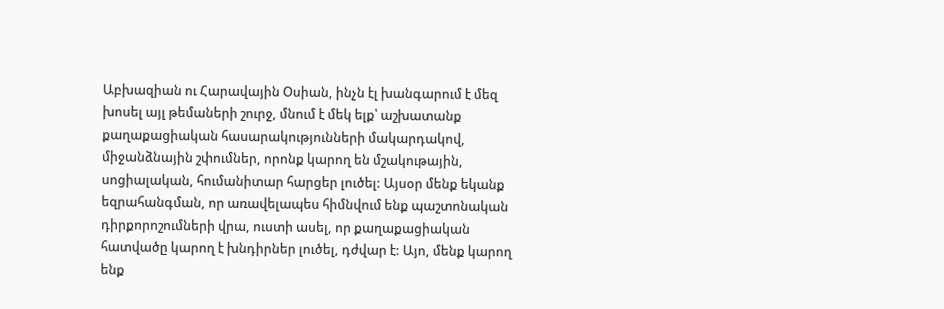Աբխազիան ու Հարավային Օսիան, ինչն էլ խանգարում է մեզ խոսել այլ թեմաների շուրջ, մնում է մեկ ելք՝ աշխատանք քաղաքացիական հասարակությունների մակարդակով, միջանձնային շփումներ, որոնք կարող են մշակութային, սոցիալական, հումանիտար հարցեր լուծել: Այսօր մենք եկանք եզրահանգման, որ առավելապես հիմնվում ենք պաշտոնական դիրքորոշումների վրա, ուստի ասել, որ քաղաքացիական հատվածը կարող է խնդիրներ լուծել, դժվար է: Այո, մենք կարող ենք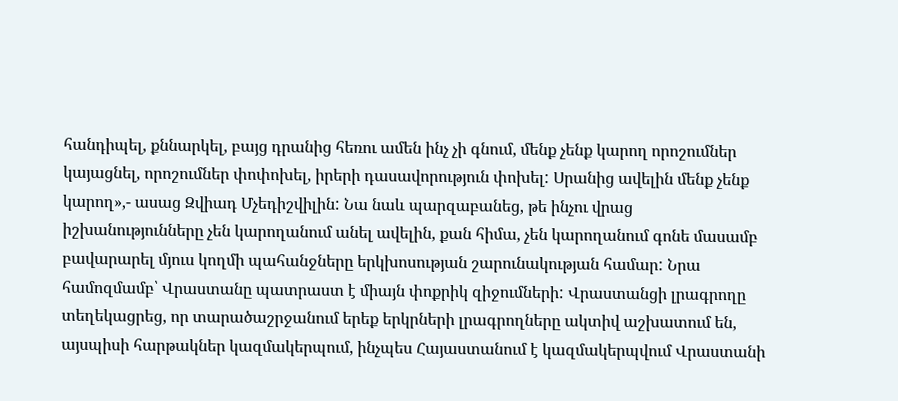հանդիպել, քննարկել, բայց դրանից հեռու ամեն ինչ չի գնում, մենք չենք կարող որոշումներ կայացնել, որոշումներ փոփոխել, իրերի դասավորություն փոխել: Սրանից ավելին մենք չենք կարող»,- ասաց Զվիադ Մչեդիշվիլին: Նա նաև պարզաբանեց, թե ինչու վրաց իշխանությունները չեն կարողանում անել ավելին, քան հիմա, չեն կարողանում գոնե մասամբ բավարարել մյուս կողմի պահանջները երկխոսության շարունակության համար: Նրա համոզմամբ՝ Վրաստանը պատրաստ է միայն փոքրիկ զիջումների: Վրաստանցի լրագրողը տեղեկացրեց, որ տարածաշրջանում երեք երկրների լրագրողները ակտիվ աշխատում են, այսպիսի հարթակներ կազմակերպում, ինչպես Հայաստանում է կազմակերպվում Վրաստանի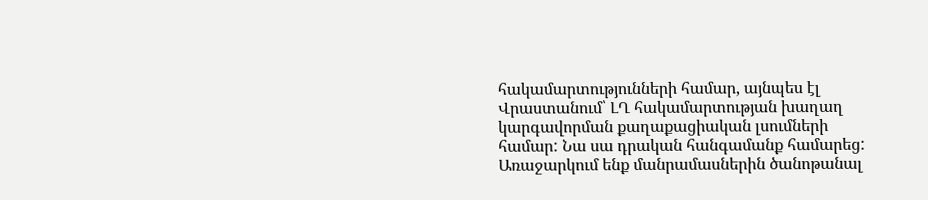հակամարտությունների համար, այնպես էլ Վրաստանում՝ ԼՂ հակամարտության խաղաղ կարգավորման քաղաքացիական լսումների համար: Նա սա դրական հանգամանք համարեց:
Առաջարկում ենք մանրամասներին ծանոթանալ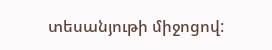տեսանյութի միջոցով: